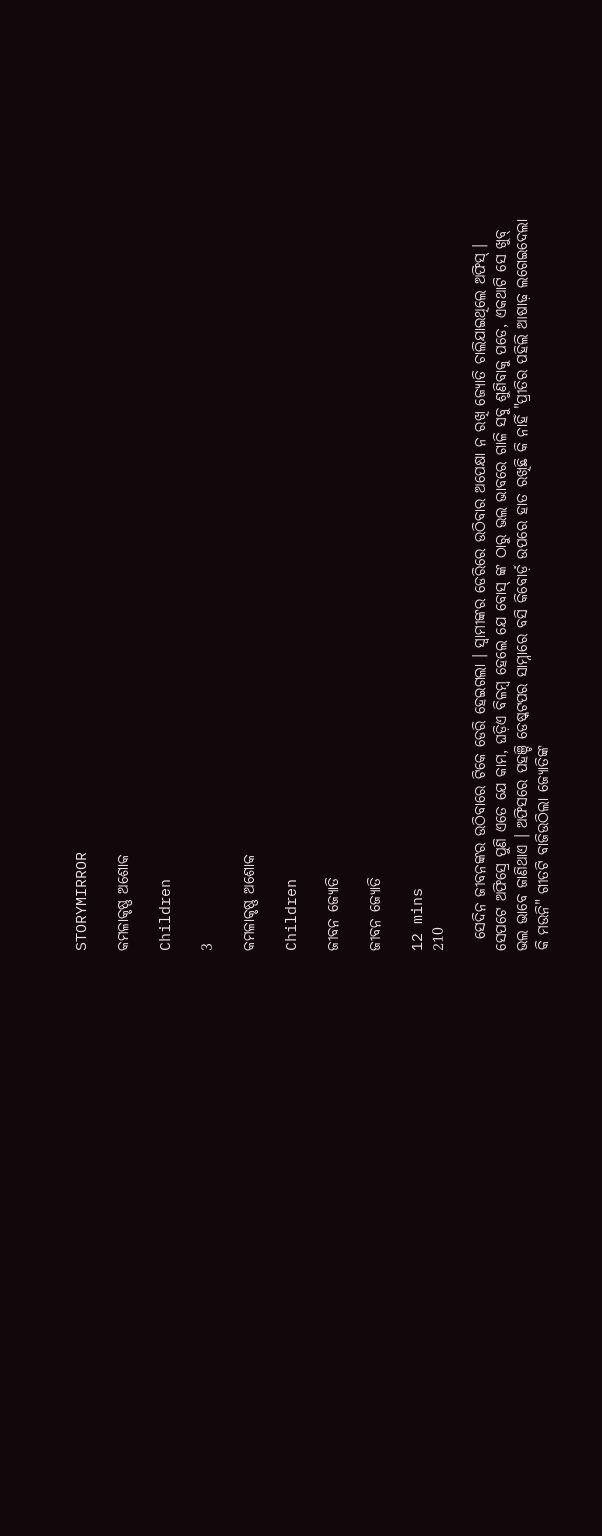STORYMIRROR

କମଳାକୃଷ୍ଣ ଅଶୋକ

Children

3

କମଳାକୃଷ୍ଣ ଅଶୋକ

Children

ଜୀବନ ଜ୍ୟୋତି

ଜୀବନ ଜ୍ୟୋତି

12 mins
210

  ସେଦିନ ଜୀବନଙ୍କର ଉଠିବାରେ ଟିକେ ଡେରି ହେଇଗଲା । ସ୍ୱାମୀଙ୍କର ଡେରିରେ ଉଠିବାର ଅପେକ୍ଷା ନ ରଖି ଜ୍ୟୋତି ଚାଲିଯାଇଥିଲେ ଅଫିସ୍ । ସେପଟେ ଅଫିସ୍ରେ ପୁଣି ଏତେ ଯେ କାମ, ଘଡ଼ିଏ ବିଳମ୍ବ ହେଲେ ଯେ ବୋସ୍ ଙ୍କ ଠାରୁ ଭଲ ଭାବରେ ଗାଳି ସବୁ ଶୁଣିବାକୁ ପଡେ, ଏକଥାଟି ସେ ଖୁବ୍ ଭଲ ଭାବେ ଜାଣିଥାଏ । ଅଫିସରେ ପହଞ୍ଚି ଡେଷ୍କଟପର ସାମ୍ନାରେ ବସି କିବୋର୍ଡ଼ ଉପରେ ହାତ ରଖିଛି କି ନାହିଁ "ପ୍ରୀତିର ପହିଲି ଆଷାଢ଼ ଲଗେଇଦେଲା କି ମଉନି" ଗୀତଟି ବାଜିଉଠିଲା ଜ୍ୟୋତିଙ୍କ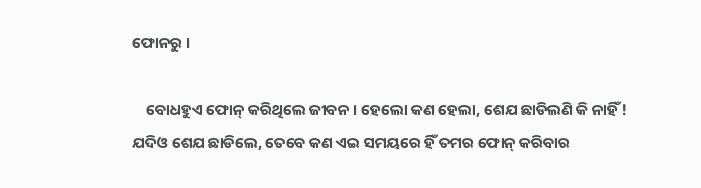ଫୋନରୁ ।

    ବୋଧହୁଏ ଫୋନ୍ କରିଥିଲେ ଜୀବନ । ହେଲୋ କଣ ହେଲା, ଶେଯ ଛାଡିଲଣି କି ନାହିଁ ! ଯଦିଓ ଶେଯ ଛାଡିଲେ, ତେବେ କଣ ଏଇ ସମୟରେ ହିଁ ତମର ଫୋନ୍ କରିବାର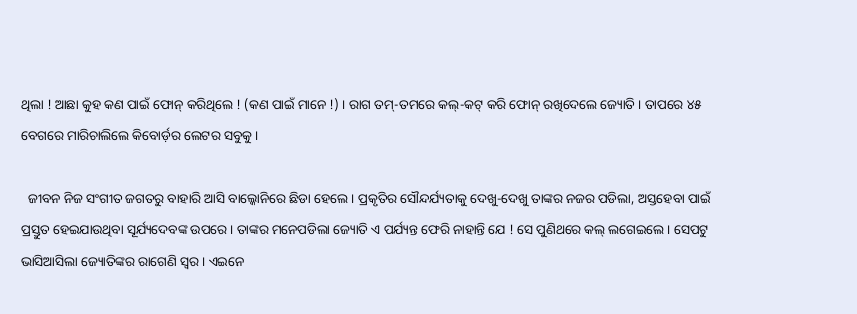ଥିଲା ! ଆଛା କୁହ କଣ ପାଇଁ ଫୋନ୍ କରିଥିଲେ ! (କଣ ପାଇଁ ମାନେ !) । ରାଗ ତମ୍-ତମରେ କଲ୍-କଟ୍ କରି ଫୋନ୍ ରଖିଦେଲେ ଜ୍ୟୋତି । ତାପରେ ୪୫ ବେଗରେ ମାରିଚାଲିଲେ କିବୋର୍ଡ଼ର ଲେଟର ସବୁକୁ ।

  ଜୀବନ ନିଜ ସଂଗୀତ ଜଗତରୁ ବାହାରି ଆସି ବାଲ୍କୋନିରେ ଛିଡା ହେଲେ । ପ୍ରକୃତିର ସୌନ୍ଦର୍ଯ୍ୟତାକୁ ଦେଖୁ-ଦେଖୁ ତାଙ୍କର ନଜର ପଡିଲା, ଅସ୍ତହେବା ପାଇଁ ପ୍ରସ୍ତୁତ ହେଇଯାଉଥିବା ସୂର୍ଯ୍ୟଦେବଙ୍କ ଉପରେ । ତାଙ୍କର ମନେପଡିଲା ଜ୍ୟୋତି ଏ ପର୍ଯ୍ୟନ୍ତ ଫେରି ନାହାନ୍ତି ଯେ ! ସେ ପୁଣିଥରେ କଲ୍ ଲଗେଇଲେ । ସେପଟୁ ଭାସିଆସିଲା ଜ୍ୟୋତିଙ୍କର ରାଗେଣି ସ୍ୱର । ଏଇନେ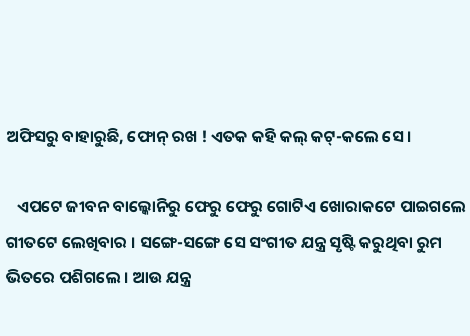ଅଫିସରୁ ବାହାରୁଛି, ଫୋନ୍ ରଖ ! ଏତକ କହି କଲ୍ କଟ୍-କଲେ ସେ ।

   ଏପଟେ ଜୀବନ ବାଲ୍କୋନିରୁ ଫେରୁ ଫେରୁ ଗୋଟିଏ ଖୋରାକଟେ ପାଇଗଲେ ଗୀତଟେ ଲେଖିବାର । ସଙ୍ଗେ-ସଙ୍ଗେ ସେ ସଂଗୀତ ଯନ୍ତ୍ର ସୃଷ୍ଟି କରୁଥିବା ରୁମ ଭିତରେ ପଶିଗଲେ । ଆଉ ଯନ୍ତ୍ର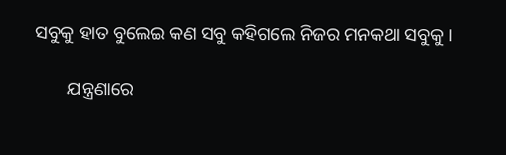ସବୁକୁ ହାତ ବୁଲେଇ କଣ ସବୁ କହିଗଲେ ନିଜର ମନକଥା ସବୁକୁ ।

       ଯନ୍ତ୍ରଣାରେ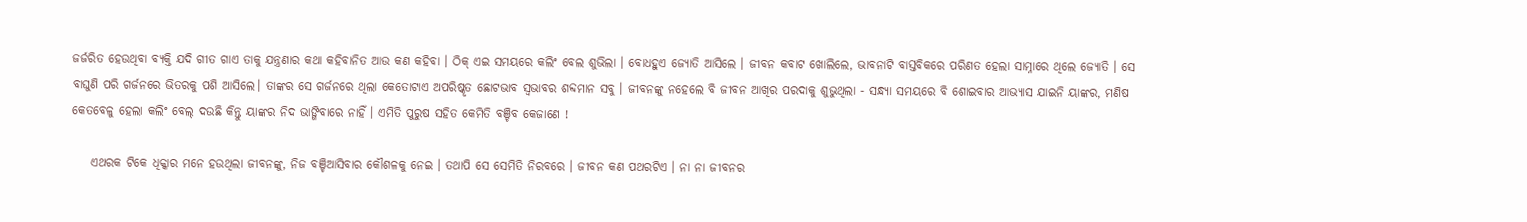ଜର୍ଜରିତ ହେଉଥିବା ବ୍ୟକ୍ତି ଯଦି ଗୀତ ଗାଏ ତାକୁ ଯନ୍ତ୍ରଣାର କଥା କହିବାନିତ ଆଉ କଣ କହିବା । ଠିକ୍ ଏଇ ସମୟରେ କଲିଂ ବେଲ ଶୁଭିଲା । ବୋଧହୁଏ ଜ୍ୟୋତି ଆସିଲେ । ଜୀବନ କବାଟ ଖୋଲିଲେ, ଭାବନାଟି ବାସ୍ତବିକରେ ପରିଣତ ହେଲା ସାମ୍ନାରେ ଥିଲେ ଜ୍ୟୋତି । ସେ ବାଘୁଣି ପରି ଗର୍ଜନରେ ଭିତରକୁ ପଶି ଆସିଲେ। ତାଙ୍କର ସେ ଗର୍ଜନରେ ଥିଲା କେତୋଟାଏ ଅପରିଷ୍କୃତ ଛୋଟଭାବ ସ୍ୱଭାବର ଶବ୍ଦମାନ ସବୁ । ଜୀବନଙ୍କୁ ନହେଲେ ବି ଜୀବନ ଆଖିର ପରଦାକୁ ଶୁଭୁଥିଲା - ସନ୍ଧ୍ୟା ସମୟରେ ବି ଶୋଇବାର ଆଭ୍ୟାସ ଯାଇନି ୟାଙ୍କର, ମଣିଷ କେତବେଳୁ ହେଲା କଲିଂ ବେଲ୍ ଦଉଛି କିନ୍ତୁ ୟାଙ୍କର ନିଦ ଭାଙ୍ଗିବାରେ ନାହିଁ । ଏମିତି ପୁରୁଷ ସହିତ କେମିତି ବଞ୍ଚିବ କେଜାଣେ !

    ଏଥରକ ଟିକେ ଧିକ୍କାର ମନେ ହଉଥିଲା ଜୀବନଙ୍କୁ, ନିଜ ବଞ୍ଚିଆସିବାର କୌଶଳକୁ ନେଇ । ତଥାପି ସେ ସେମିତି ନିରବରେ । ଜୀବନ କଣ ପଥରଟିଏ । ନା ନା ଜୀବନର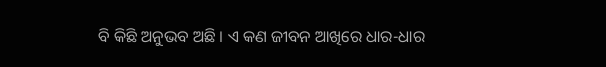ବି କିଛି ଅନୁଭବ ଅଛି । ଏ କଣ ଜୀବନ ଆଖିରେ ଧାର-ଧାର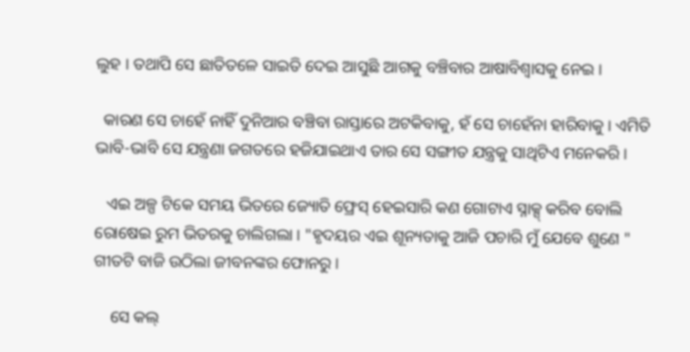ଲୁହ । ତଥାପି ସେ ଛାତିତଳେ ସାଇତି ଦେଇ ଆସୁଛି ଆଗକୁ ବଞ୍ଚିବାର ଆଷାବିଶ୍ୱାସକୁ ନେଇ ।

  କାରଣ ସେ ଚାହେଁ ନାହିଁ ଦୁନିଆର ବଞ୍ଚିବା ରାସ୍ତାରେ ଅଟକିବାକୁ, ହଁ ସେ ଚାହେଁନା ହାରିବାକୁ । ଏମିତି ଭାବି-ଭାବି ସେ ଯନ୍ତ୍ରଣା ଜଗତରେ ହଜିଯାଇଥାଏ ତାର ସେ ସଙ୍ଗୀତ ଯନ୍ତ୍ରକୁ ସାଥିଟିଏ ମନେକରି ।

   ଏଇ ଅଳ୍ପ ଟିକେ ସମୟ ଭିତରେ ଜ୍ୟୋତି ଫ୍ରେସ୍ ହେଇସାରି କଣ ଗୋଟାଏ ସ୍ନାକ୍ସ୍ କରିବ ବୋଲି ରୋଷେଇ ରୁମ ଭିତରକୁ ଚାଲିଗଲା । "ହୃଦୟର ଏଇ ଶୂନ୍ୟତାକୁ ଆଜି ପଚାରି ମୁଁ ଯେବେ ଶୁଣେ " ଗୀତଟି ବାଜି ଉଠିଲା ଜୀବନଙ୍କର ଫୋନରୁ ।

    ସେ କଲ୍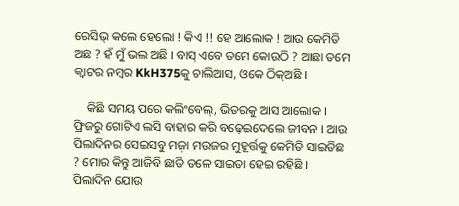ରେସିଭ୍ କଲେ ହେଲୋ ! କିଏ !! ହେ ଆଲୋକ ! ଆଉ କେମିତି ଅଛ ? ହଁ ମୁଁ ଭଲ ଅଛି । ବାସ୍ ଏବେ ତମେ କୋଉଠି ? ଆଛା ତମେ କ୍ୱାଟର ନମ୍ବର KkH375କୁ ଚାଲିଆସ, ଓକେ ଠିକ୍ଅଛି ।

    କିଛି ସମୟ ପରେ କଲିଂବେଲ୍, ଭିତରକୁ ଆସ ଆଲୋକ । ଫ୍ରିଜରୁ ଗୋଟିଏ ଲସି ବାହାର କରି ବଢ଼େଇଦେଲେ ଜୀବନ । ଆଉ ପିଲାଦିନର ସେଇସବୁ ମଜ଼ା ମଉଜର ମୁହୂର୍ତ୍ତକୁ କେମିତି ସାଇତିଛ ? ମୋର କିନ୍ତୁ ଆଜିବି ଛାତି ତଳେ ସାଇତା ହେଇ ରହିଛି । ପିଲାଦିନ ଯୋଉ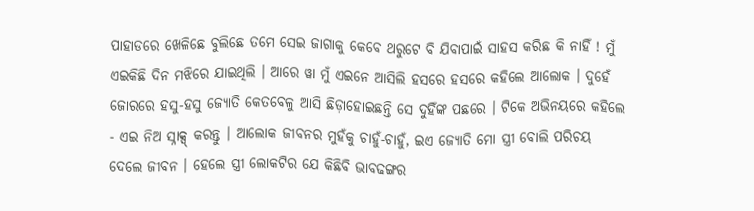ପାହାଡରେ ଖେଳିଛେ ବୁଲିଛେ ତମେ ସେଇ ଜାଗାକୁ କେବେ ଥରୁଟେ ବି ଯିବାପାଇଁ ସାହସ କରିଛ କି ନାହିଁ ! ମୁଁ ଏଇକିଛି ଦିନ ମଝିରେ ଯାଇଥିଲି । ଆରେ ୱା ମୁଁ ଏଇନେ ଆସିଲି ହସରେ ହସରେ କହିଲେ ଆଲୋକ । ଦୁହେଁ ଜୋରରେ ହସୁ-ହସୁ ଜ୍ୟୋତି କେତବେଳୁ ଆସି ଛିଡ଼ାହୋଇଛନ୍ତି ସେ ଦୁହିଁଙ୍କ ପଛରେ । ଟିକେ ଅଭିନୟରେ କହିଲେ - ଏଇ ନିଅ ସ୍ନାକ୍ସ୍ କରନ୍ତୁ । ଆଲୋକ ଜୀବନର ମୁହଁକୁ ଚାହୁଁ-ଚାହୁଁ, ଇଏ ଜ୍ୟୋତି ମୋ ସ୍ତ୍ରୀ ବୋଲି ପରିଚୟ ଦେଲେ ଜୀବନ । ହେଲେ ସ୍ତ୍ରୀ ଲୋକଟିର ଯେ କିଛିବି ଭାବଢଙ୍ଗର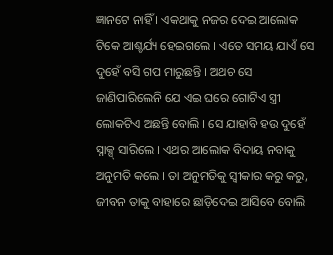ଜ୍ଞାନଟେ ନାହିଁ । ଏକଥାକୁ ନଜର ଦେଇ ଆଲୋକ ଟିକେ ଆଶ୍ଚର୍ଯ୍ୟ ହେଇଗଲେ । ଏତେ ସମୟ ଯାଏଁ ସେ ଦୁହେଁ ବସି ଗପ ମାରୁଛନ୍ତି । ଅଥଚ ସେ ଜାଣିପାରିଲେନି ଯେ ଏଇ ଘରେ ଗୋଟିଏ ସ୍ତ୍ରୀ ଲୋକଟିଏ ଅଛନ୍ତି ବୋଲି । ସେ ଯାହାବି ହଉ ଦୁହେଁ ସ୍ନାକ୍ସ୍ ସାରିଲେ । ଏଥର ଆଲୋକ ବିଦାୟ ନବାକୁ ଅନୁମତି କଲେ । ତା ଅନୁମତିକୁ ସ୍ୱୀକାର କରୁ କରୁ, ଜୀବନ ତାକୁ ବାହାରେ ଛାଡ଼ିଦେଇ ଆସିବେ ବୋଲି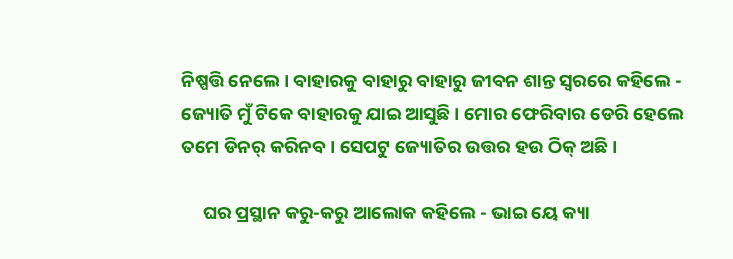ନିଷ୍ପତ୍ତି ନେଲେ । ବାହାରକୁ ବାହାରୁ ବାହାରୁ ଜୀବନ ଶାନ୍ତ ସ୍ୱରରେ କହିଲେ - ଜ୍ୟୋତି ମୁଁ ଟିକେ ବାହାରକୁ ଯାଇ ଆସୁଛି । ମୋର ଫେରିବାର ଡେରି ହେଲେ ତମେ ଡିନର୍ କରିନବ । ସେପଟୁ ଜ୍ୟୋତିର ଉତ୍ତର ହଉ ଠିକ୍ ଅଛି ।

     ଘର ପ୍ରସ୍ଥାନ କରୁ-କରୁ ଆଲୋକ କହିଲେ - ଭାଇ ୟେ କ୍ୟା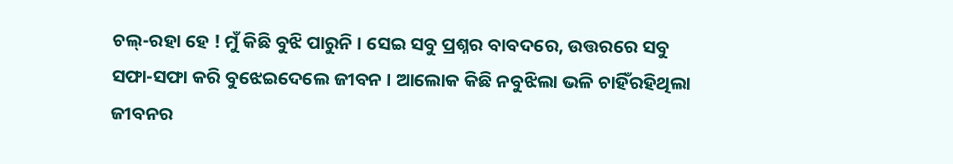ଚଲ୍-ରହା ହେ ! ମୁଁ କିଛି ବୁଝି ପାରୁନି । ସେଇ ସବୁ ପ୍ରଶ୍ନର ବାବଦରେ, ଉତ୍ତରରେ ସବୁ ସଫା-ସଫା କରି ବୁଝେଇଦେଲେ ଜୀବନ । ଆଲୋକ କିଛି ନବୁଝିଲା ଭଳି ଚାହିଁରହିଥିଲା ଜୀବନର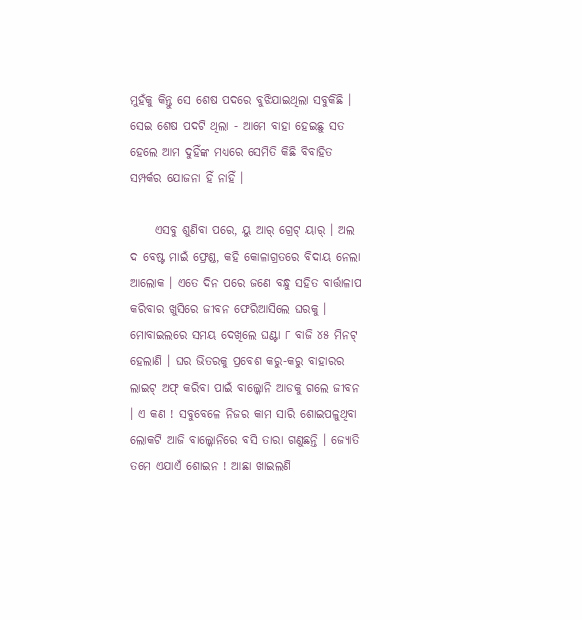ମୁହଁକୁ କିନ୍ତୁ ସେ ଶେଷ ପଦରେ ବୁଝିଯାଇଥିଲା ସବୁକିଛି । ସେଇ ଶେଷ ପଦଟି ଥିଲା - ଆମେ ବାହା ହେଇଛୁ ସତ ହେଲେ ଆମ ଦୁହିଁଙ୍କ ମଧ୍ୟରେ ସେମିତି କିଛି ବିବାହିତ ସମ୍ପର୍କର ଯୋଜନା ହିଁ ନାହିଁ ।

     ଏସବୁ ଶୁଣିବା ପରେ, ୟୁ ଆର୍ ଗ୍ରେଟ୍ ୟାର୍ । ଅଲ ଦ ବେଷ୍ଟ ମାଇଁ ଫ୍ରେଣ୍ଡ, କହି କୋଳାଗ୍ରତରେ ବିଦାୟ ନେଲା ଆଲୋକ । ଏତେ ଦିନ ପରେ ଜଣେ ବନ୍ଧୁ ସହିତ ବାର୍ତ୍ତାଳାପ କରିବାର ଖୁସିରେ ଜୀବନ ଫେରିଆସିଲେ ଘରକୁ । ମୋବାଇଲରେ ସମୟ ଦେଖିଲେ ଘଣ୍ଟା ୮ ବାଜି ୪୫ ମିନଟ୍ ହେଲାଣି । ଘର ଭିତରକୁ ପ୍ରବେଶ କରୁ-କରୁ ବାହାରର ଲାଇଟ୍ ଅଫ୍ କରିବା ପାଇଁ ବାଲ୍କୋନି ଆଡକୁ ଗଲେ ଜୀବନ । ଏ କଣ ! ସବୁବେଳେ ନିଜର କାମ ସାରି ଶୋଇପଳୁଥିବା ଲୋକଟି ଆଜି ବାଲ୍କୋନିରେ ବସି ତାରା ଗଣୁଛନ୍ତି । ଜ୍ୟୋତି ତମେ ଏଯାଏଁ ଶୋଇନ ! ଆଛା ଖାଇଲଣି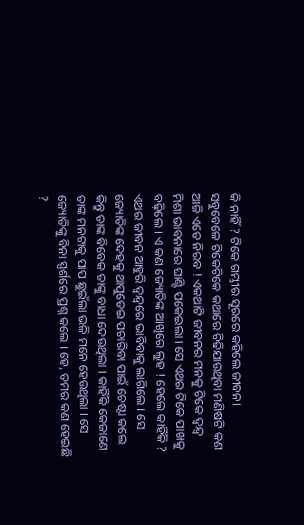କି ନାହିଁ ? ଟିକେ ଗମ୍ଭୀର ସୂରରେ କହିଲେ ଜୀବନ। ସବୁବେଳେ ଟିକେଟିକେ କଥାରେ ଚିଢିଯାଉଥିବା ମଣିଷଟି କଣ ଆଜି ଏତେ ନିରବ ! ଏକଥାଟି ଜୀବନର ମନକୁ ଟିକେ ଦ୍ୱନ୍ଦ୍ୱ ମିଶା ଭାବନାରେ ଘାଣ୍ଟି ପକେଇଲା । ସେ ଏଥର ଟିକେ ପାଖକୁ ବଢ଼ିଲେ । ଏ କଣ ଜ୍ୟୋତିଙ୍କ ଆଖିରେ ଲୁହ ! ହେଲେ କାହିଁକି ? ଏଥର ଜୀବନ ଆହୁରି ଦ୍ଵନ୍ଦ୍ୱରେ ଭାବିବାକୁ ଲାଗିଲେ । ସେ ଜ୍ୟୋତିଙ୍କ ଦେହକୁ ଥାପୁଡେଇ ପଚାରିବା ପାଇଁ ଚେଷ୍ଟା କଲେ କିନ୍ତୁ ତାଙ୍କ ବିବେକ ତାଙ୍କୁ ବାଧା ଦେଉଥିଲା । କାହିଁକି କେଜାଣେ ତାଙ୍କ ମନଟାକୁ ପାପ ଛୁଇଁଲା ଭଳି ମନେ ହେଉଥିଲା । ସେ ଜ୍ୟୋତିଙ୍କୁ ବିନା ସ୍ପର୍ଶରେ ପ୍ରଶ୍ନ କଲେ । ହେ, ତମର କଣ ହେଇଛି ?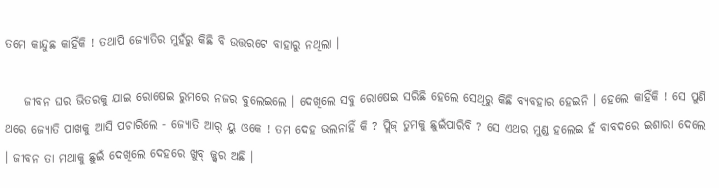ତମେ କାନ୍ଦୁଛ କାହିଁକି ! ତଥାପି ଜ୍ୟୋତିର ମୁହଁରୁ କିଛି ବି ଉତ୍ତରଟେ ବାହାରୁ ନଥିଲା ।

    ଜୀବନ ଘର ଭିତରକୁ ଯାଇ ରୋଷେଇ ରୁମରେ ନଜର ବୁଲେଇଲେ । ଦେଖିଲେ ସବୁ ରୋଷେଇ ସରିଛି ହେଲେ ସେଥିରୁ କିଛି ବ୍ୟବହାର ହେଇନି । ହେଲେ କାହିଁକି ! ସେ ପୁଣି ଥରେ ଜ୍ୟୋତି ପାଖକୁ ଆସି ପଚାରିଲେ - ଜ୍ୟୋତି ଆର୍ ୟୁ ଓକେ ! ତମ ଦେହ ଭଲନାହିଁ କି ? ପ୍ଲିଜ୍ ତୁମକୁ ଛୁଇଁପାରିବି ? ସେ ଏଥର ମୁଣ୍ଡ ହଲେଇ ହଁ ବାବଦରେ ଇଶାରା ଦେଲେ । ଜୀବନ ତା ମଥାକୁ ଛୁଇଁ ଦେଖିଲେ ଦେହରେ ଖୁବ୍ ଜ୍ଜ୍ୱର ଅଛି ।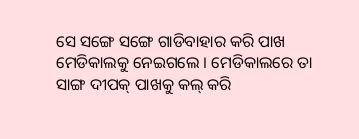ସେ ସଙ୍ଗେ ସଙ୍ଗେ ଗାଡିବାହାର କରି ପାଖ ମେଡିକାଲକୁ ନେଇଗଲେ । ମେଡିକାଲରେ ତା ସାଙ୍ଗ ଦୀପକ୍ ପାଖକୁ କଲ୍ କରି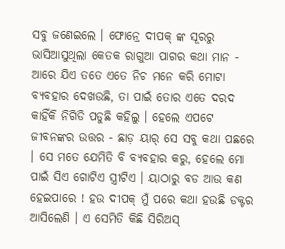ସବୁ ଜଣେଇଲେ । ଫୋନ୍ରେ ଦୀପକ୍ ଙ୍କ ସୂରରୁ ଭାସିଆସୁଥିଲା କେତକ ରାଗୁଆ ପାଗର କଥା ମାନ - ଆରେ ଯିଏ ତତେ ଏତେ ନିଚ ମନେ କରି ମୋଟା ବ୍ୟବହାର ଦେଖଉଛି, ତା ପାଇଁ ତୋର ଏତେ ଦରଦ କାହିଁକି ନିଗିଡି ପଡୁଛି କହିଲୁ । ହେଲେ ଏପଟେ ଜୀବନଙ୍କର ଉତ୍ତର - ଛାଡ଼ ୟାର୍ ସେ ସବୁ କଥା ପଛରେ । ସେ ମତେ ଯେମିତି ବି ବ୍ୟବହାର କରୁ, ହେଲେ ମୋ ପାଇଁ ସିଏ ଗୋଟିଏ ସ୍ତ୍ରୀଟିଏ । ୟାଠାରୁ ବଡ ଆଉ କଣ ହେଇପାରେ ! ହଉ ଦୀପକ୍ ମୁଁ ପରେ କଥା ହଉଛି ଡକ୍ଟର ଆସିଲେଣି । ଏ ସେମିତି କିଛି ସିରିଅସ୍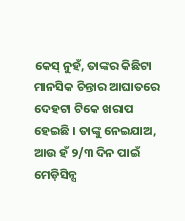କେସ୍ ନୁହଁ, ତାଙ୍କର କିଛିଟା ମାନସିକ ଚିନ୍ତାର ଆଘାତରେ ଦେହଟା ଟିକେ ଖରାପ ହେଇଛି । ତାଙ୍କୁ ନେଇଯାଅ, ଆଉ ହଁ ୨/୩ ଦିନ ପାଇଁ ମେଡ଼ିସିନ୍ସ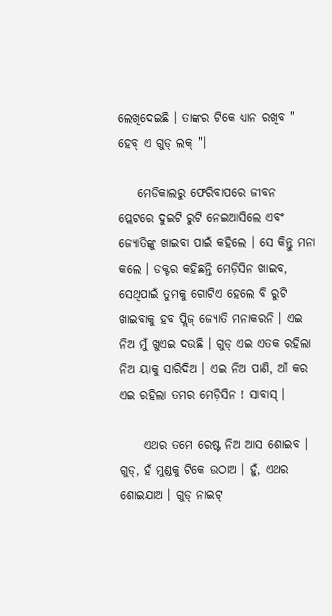ଲେଖିଦେଇଛି । ତାଙ୍କର ଟିକେ ଧ୍ୟାନ ରଖିବ " ହେବ୍ ଏ ଗୁଡ୍ ଲକ୍ "।

    ମେଡିକାଲରୁ ଫେରିବାପରେ ଜୀବନ ପ୍ଲେଟରେ ଦୁଇଟି ରୁଟି ନେଇଆସିଲେ ଏବଂ ଜ୍ୟୋତିଙ୍କୁ ଖାଇବା ପାଇଁ କହିଲେ । ସେ କିନ୍ତୁ ମନା କଲେ । ଡକ୍ଟର କହିଛନ୍ତି ମେଡ଼ିସିନ ଖାଇବ, ସେଥିପାଇଁ ତୁମକୁ ଗୋଟିଏ ହେଲେ ବି ରୁଟି ଖାଇବାକୁ ହବ ପ୍ଲିଜ୍ ଜ୍ୟୋତି ମନାକରନି । ଏଇ ନିଅ ମୁଁ ଖୁଏଇ ଦଉଛି । ଗୁଡ୍ ଏଇ ଏତକ ରହିଲା ନିଅ ୟାକୁ ସାରିଦିଅ । ଏଇ ନିଅ ପାଣି, ଆଁ କର ଏଇ ରହିଲା ତମର ମେଡ଼ିସିନ ! ସାବାସ୍ ।

     ଏଥର ତମେ ରେଷ୍ଟ ନିଅ ଆସ ଶୋଇବ । ଗୁଡ୍, ହଁ ମୁଣ୍ଡକୁ ଟିକେ ଉଠାଅ । ହୁଁ, ଏଥର ଶୋଇଯାଅ । ଗୁଡ୍ ନାଇଟ୍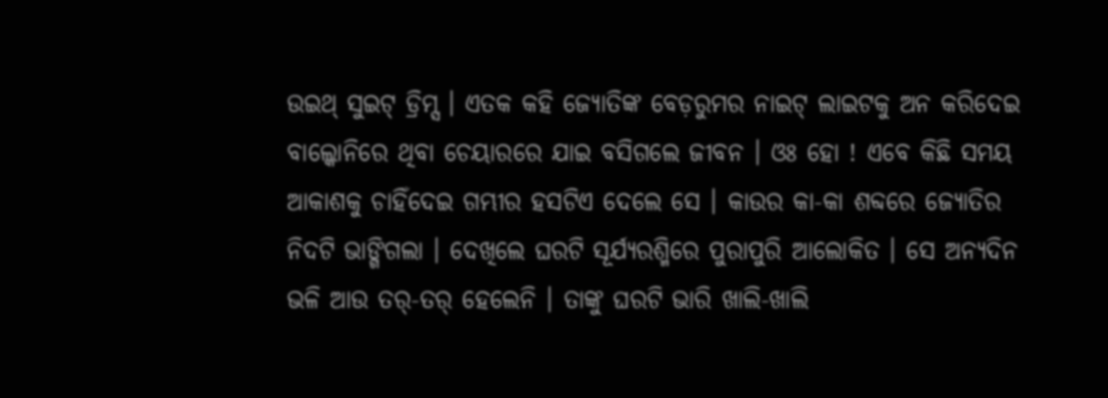ଉଇଥ୍ ସୁଇଟ୍ ଡ୍ରିମ୍ସ । ଏତକ କହି ଜ୍ୟୋତିଙ୍କ ବେଡ଼ରୁମର ନାଇଟ୍ ଲାଇଟକୁ ଅନ କରିଦେଇ ବାଲ୍କୋନିରେ ଥିବା ଚେୟାରରେ ଯାଇ ବସିଗଲେ ଜୀବନ । ଓଃ ହୋ ! ଏବେ କିଛି ସମୟ ଆକାଶକୁ ଚାହିଁଦେଇ ଗମ୍ଭୀର ହସଟିଏ ଦେଲେ ସେ । କାଉର କା-କା ଶବ୍ଦରେ ଜ୍ୟୋତିର ନିଦଟି ଭାଙ୍ଗିଗଲା । ଦେଖିଲେ ଘରଟି ସୂର୍ଯ୍ୟରଶ୍ମିରେ ପୁରାପୁରି ଆଲୋକିତ । ସେ ଅନ୍ୟଦିନ ଭଳି ଆଉ ତର୍-ତର୍ ହେଲେନି । ତାଙ୍କୁ ଘରଟି ଭାରି ଖାଲି-ଖାଲି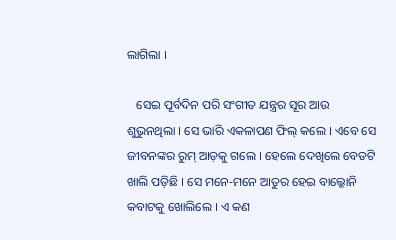ଲାଗିଲା ।

   ସେଇ ପୂର୍ବଦିନ ପରି ସଂଗୀତ ଯନ୍ତ୍ରର ସୂର ଆଉ ଶୁଭୁନଥିଲା । ସେ ଭାରି ଏକଳାପଣ ଫିଲ୍ କଲେ । ଏବେ ସେ ଜୀବନଙ୍କର ରୁମ୍ ଆଡ଼କୁ ଗଲେ । ହେଲେ ଦେଖିଲେ ବେଡଟି ଖାଲି ପଡ଼ିଛି । ସେ ମନେ-ମନେ ଆତୁର ହେଇ ବାଲ୍କୋନି କବାଟକୁ ଖୋଲିଲେ । ଏ କଣ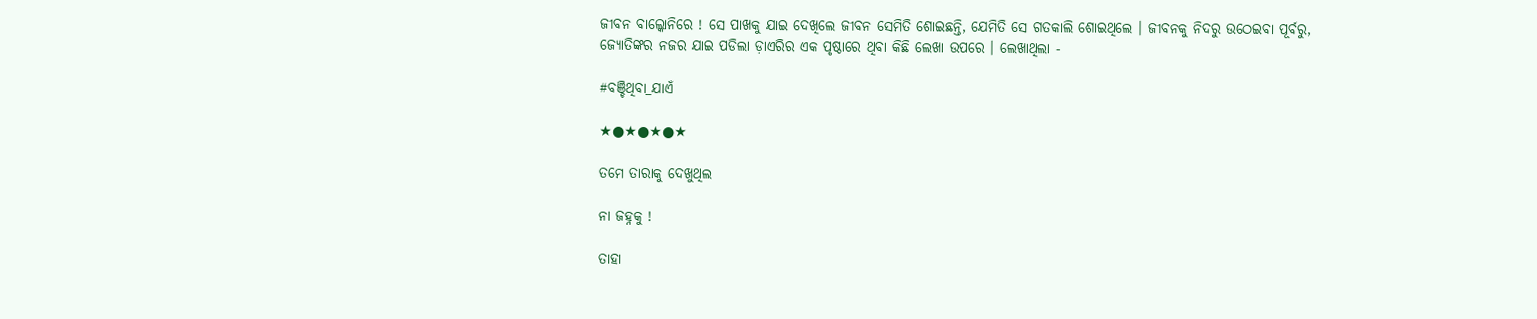ଜୀବନ ବାଲ୍କୋନିରେ ! ସେ ପାଖକୁ ଯାଇ ଦେଖିଲେ ଜୀବନ ସେମିତି ଶୋଇଛନ୍ତି, ଯେମିତି ସେ ଗତକାଲି ଶୋଇଥିଲେ । ଜୀବନକୁ ନିଦରୁ ଉଠେଇବା ପୂର୍ବରୁ, ଜ୍ୟୋତିଙ୍କର ନଜର ଯାଇ ପଡିଲା ଡ଼ାଏରିର ଏକ ପୃଷ୍ଠାରେ ଥିବା କିଛି ଲେଖା ଉପରେ । ଲେଖାଥିଲା -

#ବଞ୍ଚିଥିବା_ଯାଏଁ

★●★●★●★

ତମେ ତାରାକୁ ଦେଖୁଥିଲ

ନା ଜହ୍ନକୁ !

ତାହା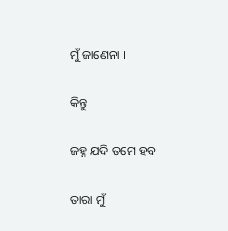ମୁଁ ଜାଣେନା ।

କିନ୍ତୁ

ଜହ୍ନ ଯଦି ତମେ ହବ

ତାରା ମୁଁ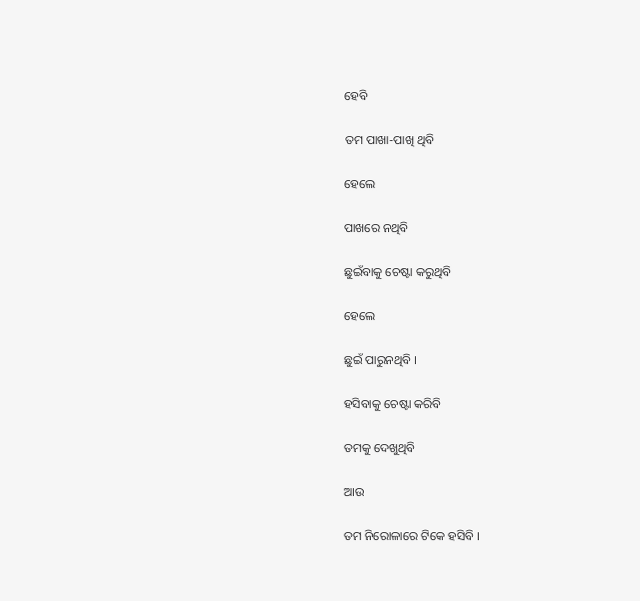ହେବି

ତମ ପାଖା-ପାଖି ଥିବି

ହେଲେ

ପାଖରେ ନଥିବି

ଛୁଇଁବାକୁ ଚେଷ୍ଟା କରୁଥିବି

ହେଲେ

ଛୁଇଁ ପାରୁନଥିବି ।

ହସିବାକୁ ଚେଷ୍ଟା କରିବି

ତମକୁ ଦେଖୁଥିବି

ଆଉ

ତମ ନିରୋଳାରେ ଟିକେ ହସିବି ।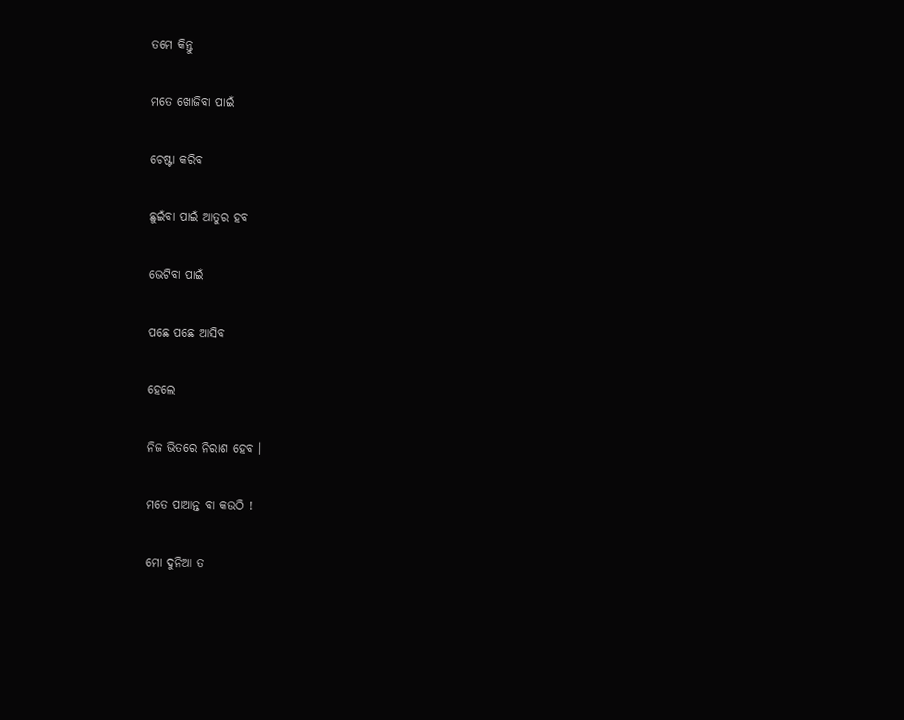ତମେ କିନ୍ତୁ

ମତେ ଖୋଜିବା ପାଇଁ

ଚେଷ୍ଟା କରିବ

ଛୁଇଁବା ପାଇଁ ଆତୁର ହବ

ଭେଟିବା ପାଇଁ

ପଛେ ପଛେ ଆସିବ

ହେଲେ

ନିଜ ଭିତରେ ନିରାଶ ହେବ ।

ମତେ ପାଆନ୍ତ ବା କଉଠି !

ମୋ ଦୁନିଆ ତ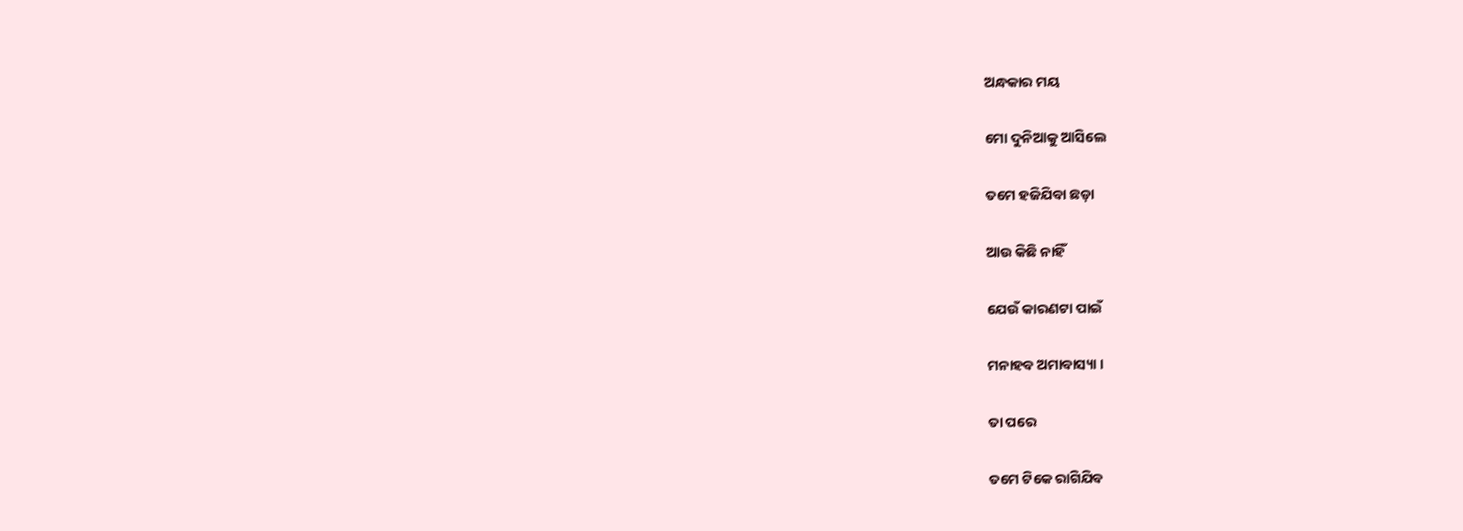ଅନ୍ଧକାର ମୟ

ମୋ ଦୁନିଆକୁ ଆସିଲେ

ତମେ ହଜିଯିବା ଛଡ଼ା

ଆଉ କିଛି ନାହିଁ

ଯେଉଁ କାରଣଟା ପାଇଁ

ମନାହବ ଅମାବାସ୍ୟା ।

ତା ପରେ

ତମେ ଟିକେ ରାଗିଯିବ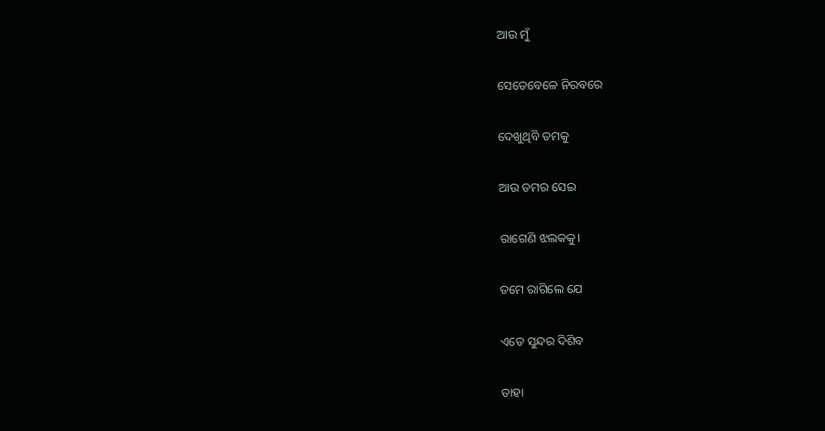ଆଉ ମୁଁ

ସେତେବେଳେ ନିରବରେ

ଦେଖୁଥିବି ତମକୁ

ଆଉ ତମର ସେଇ

ରାଗେଣି ଝଲକକୁ।

ତମେ ରାଗିଲେ ଯେ

ଏତେ ସୁନ୍ଦର ଦିଶିବ

ତାହା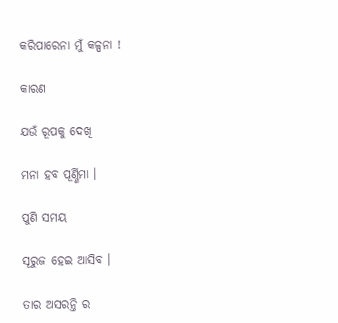କରିପାରେନା ମୁଁ କଳ୍ପନା !

କାରଣ

ଯଉଁ ରୂପକୁ ଦେଖି

ମନା ହବ ପୂର୍ଣ୍ଣିମା ।

ପୁଣି ସମୟ

ସୂରୁଜ ହେଇ ଆସିବ ।

ତାର ଅସରନ୍ତି ର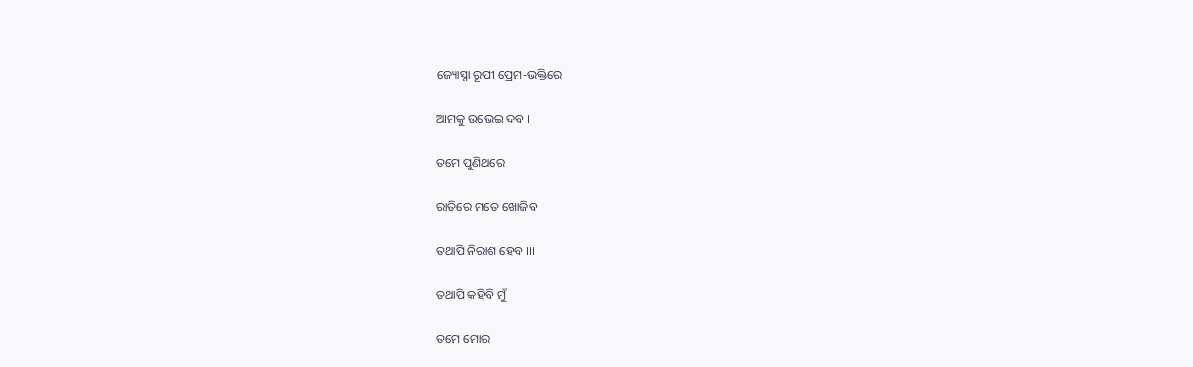ଜ୍ୟୋସ୍ନା ରୂପୀ ପ୍ରେମ-ଭକ୍ତିରେ

ଆମକୁ ଉଭେଇ ଦବ ।

ତମେ ପୁଣିଥରେ

ରାତିରେ ମତେ ଖୋଜିବ

ତଥାପି ନିରାଶ ହେବ ।।।

ତଥାପି କହିବି ମୁଁ

ତମେ ମୋର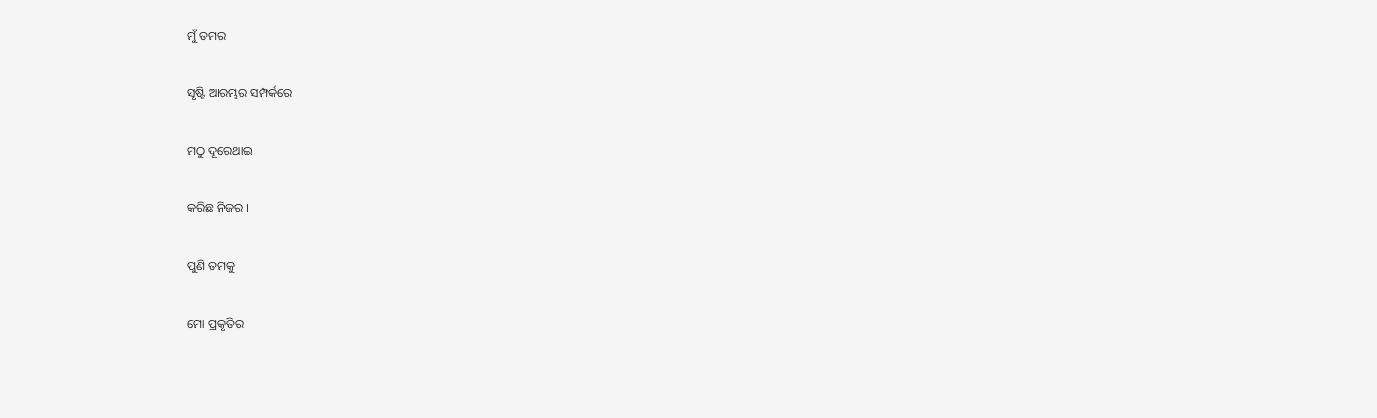ମୁଁ ତମର

ସୃଷ୍ଟି ଆରମ୍ଭର ସମ୍ପର୍କରେ

ମଠୁ ଦୂରେଥାଇ

କରିଛ ନିଜର ।

ପୁଣି ତମକୁ

ମୋ ପ୍ରକୃତିର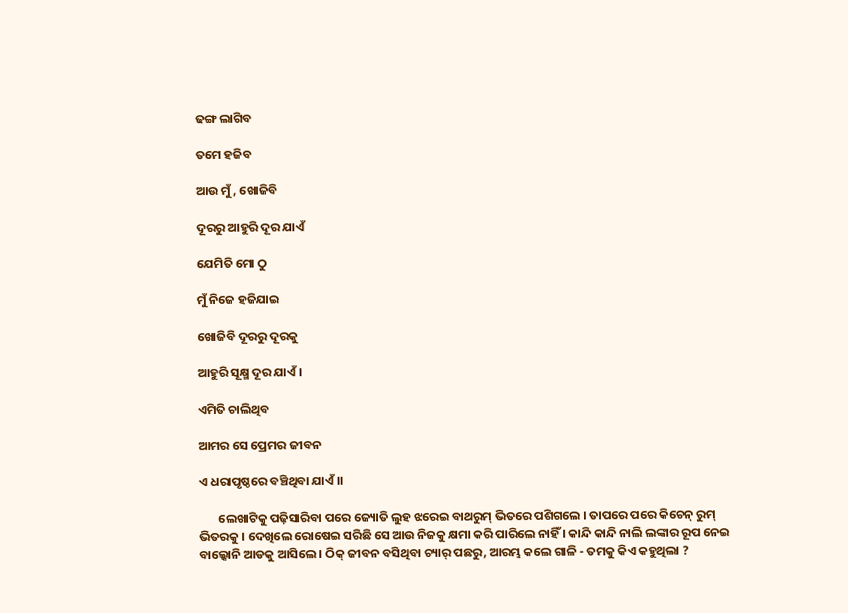ଢଙ୍ଗ ଲାଗିବ

ତମେ ହଜିବ

ଆଉ ମୁଁ, ଖୋଜିବି

ଦୂରରୁ ଆହୁରି ଦୂର ଯାଏଁ

ଯେମିତି ମୋ ଠୁ

ମୁଁ ନିଜେ ହଜିଯାଇ

ଖୋଜିବି ଦୂରରୁ ଦୂରକୁ

ଆହୁରି ସୂକ୍ଷ୍ମ ଦୂର ଯାଏଁ ।

ଏମିତି ଚାଲିଥିବ

ଆମର ସେ ପ୍ରେମର ଜୀବନ

ଏ ଧରାପୃଷ୍ଠରେ ବଞ୍ଚିଥିବା ଯାଏଁ ।।

       ଲେଖାଟିକୁ ପଢ଼ିସାରିବା ପରେ ଜ୍ୟୋତି ଲୁହ ଝରେଇ ବାଥରୁମ୍ ଭିତରେ ପଶିଗଲେ । ତାପରେ ପରେ କିଚେନ୍ ରୁମ୍ ଭିତରକୁ । ଦେଖିଲେ ରୋଷେଇ ସରିଛି ସେ ଆଉ ନିଜକୁ କ୍ଷମା କରି ପାରିଲେ ନାହିଁ । କାନ୍ଦି କାନ୍ଦି ନାଲି ଲଙ୍କାର ରୂପ ନେଇ ବାଲ୍କୋନି ଆଡକୁ ଆସିଲେ । ଠିକ୍ ଜୀବନ ବସିଥିବା ଚ୍ୟାର୍ ପଛରୁ, ଆରମ୍ଭ କଲେ ଗାଳି - ତମକୁ କିଏ କହୁଥିଲା ?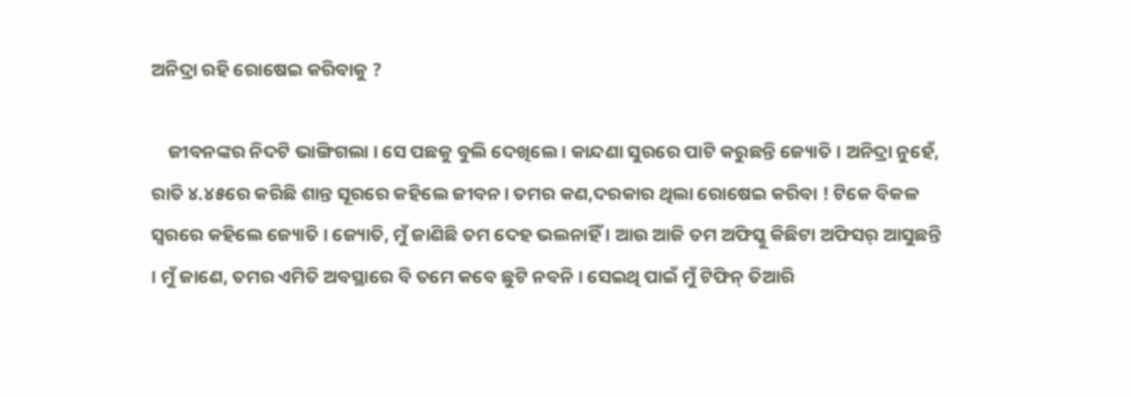ଅନିଦ୍ରା ରହି ରୋଷେଇ କରିବାକୁ ?

    ଜୀବନଙ୍କର ନିଦଟି ଭାଙ୍ଗିଗଲା । ସେ ପଛକୁ ବୁଲି ଦେଖିଲେ । କାନ୍ଦଣା ସୁରରେ ପାଟି କରୁଛନ୍ତି ଜ୍ୟୋତି । ଅନିଦ୍ରା ନୁହେଁ, ରାତି ୪.୪୫ରେ କରିଛି ଶାନ୍ତ ସୂରରେ କହିଲେ ଜୀବନ। ତମର କଣ,ଦରକାର ଥିଲା ରୋଷେଇ କରିବା ! ଟିକେ ବିକଳ ସ୍ୱରରେ କହିଲେ ଜ୍ୟୋତି । ଜ୍ୟୋତି, ମୁଁ ଜାଣିଛି ତମ ଦେହ ଭଲନାହିଁ । ଆଉ ଆଜି ତମ ଅଫିସ୍କୁ କିଛିଟା ଅଫିସର୍ ଆସୁଛନ୍ତି । ମୁଁ ଜାଣେ, ତମର ଏମିତି ଅବସ୍ଥାରେ ବି ତମେ କବେ ଛୁଟି ନବନି । ସେଇଥି ପାଇଁ ମୁଁ ଟିଫିନ୍ ତିଆରି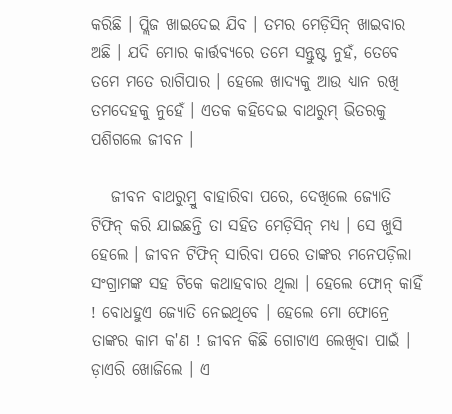କରିଛି । ପ୍ଲିଜ ଖାଇଦେଇ ଯିବ । ତମର ମେଡ଼ିସିନ୍ ଖାଇବାର ଅଛି । ଯଦି ମୋର କାର୍ତ୍ତବ୍ୟରେ ତମେ ସନ୍ତୁଷ୍ଟ ନୁହଁ, ତେବେ ତମେ ମତେ ରାଗିପାର । ହେଲେ ଖାଦ୍ୟକୁ ଆଉ ଧ୍ୟାନ ରଖି ତମଦେହକୁ ନୁହେଁ । ଏତକ କହିଦେଇ ବାଥରୁମ୍ ଭିତରକୁ ପଶିଗଲେ ଜୀବନ ।

   ଜୀବନ ବାଥରୁମ୍ରୁ ବାହାରିବା ପରେ, ଦେଖିଲେ ଜ୍ୟୋତି ଟିଫିନ୍ କରି ଯାଇଛନ୍ତି ତା ସହିତ ମେଡ଼ିସିନ୍ ମଧ୍ୟ । ସେ ଖୁସି ହେଲେ । ଜୀବନ ଟିଫିନ୍ ସାରିବା ପରେ ତାଙ୍କର ମନେପଡ଼ିଲା ସଂଗ୍ରାମଙ୍କ ସହ ଟିକେ କଥାହବାର ଥିଲା । ହେଲେ ଫୋନ୍ କାହିଁ ! ବୋଧହୁଏ ଜ୍ୟୋତି ନେଇଥିବେ । ହେଲେ ମୋ ଫୋନ୍ରେ ତାଙ୍କର କାମ କ'ଣ ! ଜୀବନ କିଛି ଗୋଟାଏ ଲେଖିବା ପାଇଁ । ଡ଼ାଏରି ଖୋଜିଲେ । ଏ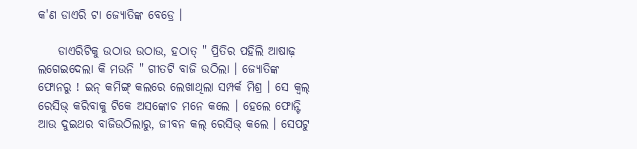କ'ଣ ଡାଏରି ଟା ଜ୍ୟୋତିଙ୍କ ବେଡ୍ରେ ।

    ଡାଏରିଟିକୁ ଉଠାଉ ଉଠାଉ, ହଠାତ୍ " ପ୍ରିତିର ପହିଲି ଆଷାଢ଼ ଲଗେଇଦେଲା କି ମଉନି " ଗୀତଟି ବାଜି ଉଠିଲା । ଜ୍ୟୋତିଙ୍କ ଫୋନରୁ ! ଇନ୍ କମିଙ୍ଗ୍ କଲରେ ଲେଖାଥିଲା ସମ୍ପର୍କ ମିଶ୍ର । ସେ କ୍ୱଲ୍ ରେସିଭ୍ କରିବାକୁ ଟିକେ ଅସଙ୍କୋଚ ମନେ କଲେ । ହେଲେ ଫୋନ୍ଟି ଆଉ ଦୁଇଥର ବାଜିଉଠିଲାରୁ, ଜୀବନ କଲ୍ ରେସିଭ୍ କଲେ । ସେପଟୁ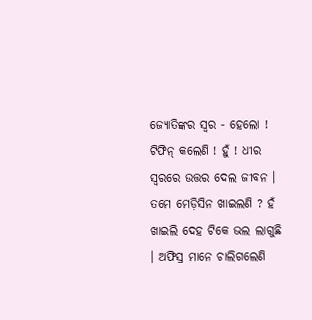ଜ୍ୟୋତିଙ୍କର ସ୍ୱର - ହେଲୋ ! ଟିଫିନ୍ କଲେଣି ! ହୁଁ ! ଧୀର ସ୍ୱରରେ ଉତ୍ତର ଦେଲ ଜୀବନ । ତମେ ମେଡ଼ିସିନ ଖାଇଲଣି ? ହଁ ଖାଇଲି ଦେହ ଟିକେ ଭଲ ଲାଗୁଛି । ଅଫିସ୍ର ମାନେ ଚାଲିଗଲେଣି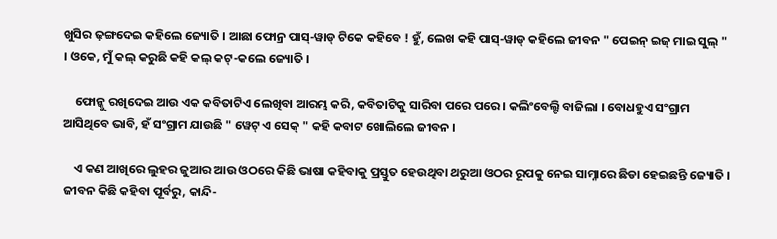ଖୁସିର ଢ଼ଙ୍ଗଦେଇ କହିଲେ ଜ୍ୟୋତି । ଆଛା ଫୋନ୍ର ପାସ୍-ୱାଡ୍ ଟିକେ କହିବେ ! ହୁଁ, ଲେଖ କହି ପାସ୍-ୱାଡ୍ କହିଲେ ଜୀବନ " ପେଇନ୍ ଇଜ୍ ମାଇ ସୁଲ୍ " । ଓକେ, ମୁଁ କଲ୍ କରୁଛି କହି କଲ୍ କଟ୍-କଲେ ଜ୍ୟୋତି ।

    ଫୋନ୍କୁ ରଖିଦେଇ ଆଉ ଏକ କବିତାଟିଏ ଲେଖିବା ଆରମ୍ଭ କରି, କବିତାଟିକୁ ସାରିବା ପରେ ପରେ । କଲିଂବେଲ୍ଟି ବାଜିଲା । ବୋଧହୁଏ ସଂଗ୍ରାମ ଆସିଥିବେ ଭାବି, ହଁ ସଂଗ୍ରାମ ଯାଉଛି " ୱେଟ୍ ଏ ସେକ୍ " କହି କବାଟ ଖୋଲିଲେ ଜୀବନ ।

    ଏ କଣ ଆଖିରେ ଲୁହର ଜୁଆର ଆଉ ଓଠରେ କିଛି ଭାଷା କହିବାକୁ ପ୍ରସ୍ତୁତ ହେଉଥିବା ଥରୁଆ ଓଠର ରୂପକୁ ନେଇ ସାମ୍ନାରେ ଛିଡା ହେଇଛନ୍ତି ଜ୍ୟୋତି । ଜୀବନ କିଛି କହିବା ପୂର୍ବରୁ, କାନ୍ଦି-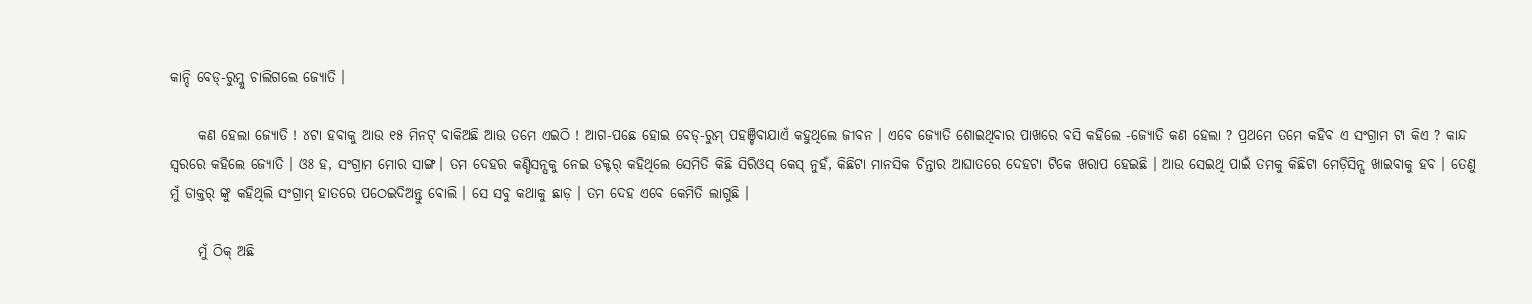କାନ୍ଦି ବେଡ୍-ରୁମ୍କୁ ଚାଲିଗଲେ ଜ୍ୟୋତି ।

     କଣ ହେଲା ଜ୍ୟୋତି ! ୪ଟା ହବାକୁ ଆଉ ୧୫ ମିନଟ୍ ବାକିଅଛି ଆଉ ତମେ ଏଇଠି ! ଆଗ-ପଛେ ହୋଇ ବେଡ୍-ରୁମ୍ ପହଞ୍ଚିବାଯାଏଁ କହୁଥିଲେ ଜୀବନ । ଏବେ ଜ୍ୟୋତି ଶୋଇଥିବାର ପାଖରେ ବସି କହିଲେ -ଜ୍ୟୋତି କଣ ହେଲା ? ପ୍ରଥମେ ତମେ କହିବ ଏ ସଂଗ୍ରାମ ଟା କିଏ ? କାନ୍ଦ ସ୍ୱରରେ କହିଲେ ଜ୍ୟୋତି । ଓଃ ହ, ସଂଗ୍ରାମ ମୋର ସାଙ୍ଗ। ତମ ଦେହର କଣ୍ଡିସନ୍ସକୁ ନେଇ ଡକ୍ଟର୍ କହିଥିଲେ ସେମିତି କିଛି ସିରିଓସ୍ କେସ୍ ନୁହଁ, କିଛିଟା ମାନସିକ ଚିନ୍ତାର ଆଘାତରେ ଦେହଟା ଟିକେ ଖରାପ ହେଇଛି । ଆଉ ସେଇଥି ପାଇଁ ତମକୁ କିଛିଟା ମେଡ଼ିସିନ୍ସ ଖାଇବାକୁ ହବ । ତେଣୁ ମୁଁ ଡାକ୍ତର୍ ଙ୍କୁ କହିଥିଲି ସଂଗ୍ରାମ୍ ହାତରେ ପଠେଇଦିଅନ୍ତୁ ବୋଲି । ସେ ସବୁ କଥାକୁ ଛାଡ଼ । ତମ ଦେହ ଏବେ କେମିତି ଲାଗୁଛି ।

     ମୁଁ ଠିକ୍ ଅଛି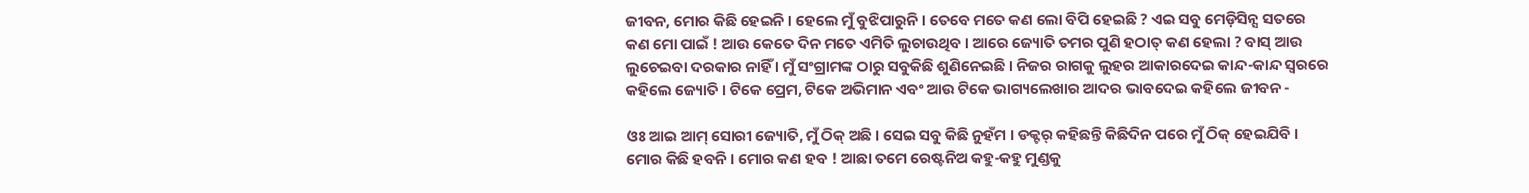ଜୀବନ, ମୋର କିଛି ହେଇନି । ହେଲେ ମୁଁ ବୁଝିପାରୁନି । ତେବେ ମତେ କଣ ଲୋ ବିପି ହେଇଛି ? ଏଇ ସବୁ ମେଡ଼ିସିନ୍ସ ସତରେ କଣ ମୋ ପାଇଁ ! ଆଉ କେତେ ଦିନ ମତେ ଏମିତି ଲୁଚାଉଥିବ । ଆରେ ଜ୍ୟୋତି ତମର ପୁଣି ହଠାତ୍ କଣ ହେଲା ? ବାସ୍ ଆଉ ଲୁଚେଇବା ଦରକାର ନାହିଁ । ମୁଁ ସଂଗ୍ରାମଙ୍କ ଠାରୁ ସବୁକିଛି ଶୁଣିନେଇଛି । ନିଜର ରାଗକୁ ଲୁହର ଆକାରଦେଇ କାନ୍ଦ-କାନ୍ଦ ସ୍ୱରରେ କହିଲେ ଜ୍ୟୋତି । ଟିକେ ପ୍ରେମ, ଟିକେ ଅଭିମାନ ଏବଂ ଆଉ ଟିକେ ଭାଗ୍ୟଲେଖାର ଆଦର ଭାବଦେଇ କହିଲେ ଜୀବନ -

ଓଃ ଆଇ ଆମ୍ ସୋରୀ ଜ୍ୟୋତି, ମୁଁ ଠିକ୍ ଅଛି । ସେଇ ସବୁ କିଛି ନୁହଁମ । ଡକ୍ଟର୍ କହିଛନ୍ତି କିଛିଦିନ ପରେ ମୁଁ ଠିକ୍ ହେଇଯିବି । ମୋର କିଛି ହବନି । ମୋର କଣ ହବ ! ଆଛା ତମେ ରେଷ୍ଟନିଅ କହୁ-କହୁ ମୁଣ୍ଡକୁ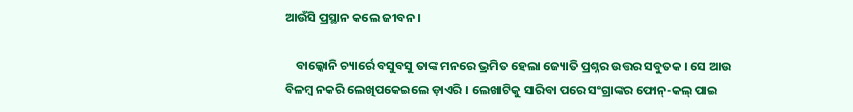ଆଉଁସି ପ୍ରସ୍ଥାନ କଲେ ଜୀବନ ।

    ବାଲ୍କୋନି ଚ୍ୟାର୍ରେ ବସୁବସୁ ତାଙ୍କ ମନରେ ଭ୍ରମିତ ହେଲା ଜ୍ୟୋତି ପ୍ରଶ୍ନର ଉତ୍ତର ସବୁତକ । ସେ ଆଉ ବିଳମ୍ବ ନକରି ଲେଖିପକେଇଲେ ଡ଼ାଏରି । ଲେଖାଟିକୁ ସାରିବା ପରେ ସଂଗ୍ରାଙ୍କର ଫୋନ୍-କଲ୍ ପାଇ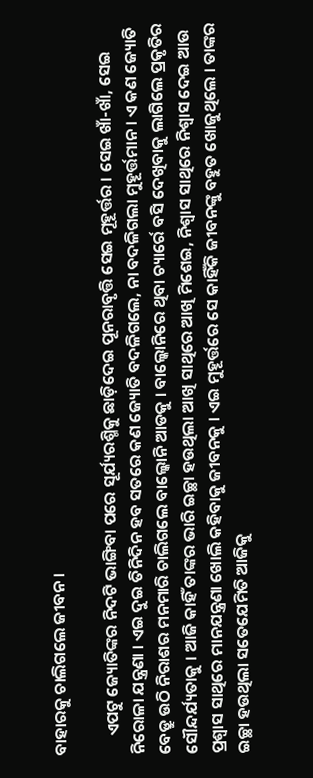ବାହାରକୁ ଚାଲିଗଲେ ଜୀବନ ।

     ଏପଟୁ ଜ୍ୟୋତିଙ୍କର ନିଦଟି ଭାଙ୍ଗିବା ପରେ ସୂର୍ଯ୍ୟରଶ୍ମିକୁ ଛାଡ଼ିଦେଇ ପୂନରାବୃତ୍ତି ସେଇ ମୂହୂର୍ତ୍ତର । ସେଇ ଖାଁ-ଖାଁ, ସେଇ ନିରୋଳା ଯନ୍ତ୍ରଣା । ଏଇ ଦୁଇ ତିନିଦିନ ହବ ସତରେ କଣ ଜ୍ୟୋତି ବଦଳିଗଲେ, ନା ବଦଳିଗଲା ମୁହୂର୍ତ୍ତମାନ । ଏ କଣ ଜ୍ୟୋତି ବେଡ୍ରୁ ଉଠି ନିରାଶର ମନମାରି ଚାଲିଗଲେ ବାଲ୍କୋନି ଆଡକୁ । ବାଲ୍କୋନିରେ ଥିବା ଚ୍ୟାର୍ରେ ବସି ଦେଖିବାକୁ ଲାଗିଲେ ପ୍ରକୃତିର ସୌନ୍ଦର୍ଯ୍ୟତାକୁ । ଆଜି କାହିଁ ତାଙ୍କର ଭାରି ଇଚ୍ଛା ହଉଥିଲା ଆଖି ସାଥିରେ ଆଖି ମିଶେଇ, ନିଶ୍ୱାସ ସାଥିରେ ନିଶ୍ୱାସ ଦେଇ ଆଉ ପ୍ରଶ୍ୱାସ ସାଥିରେ ମାନଯନ୍ତ୍ରଣା ଖୋଲି କହିବାକୁ ଜୀବନକୁ । ଏଇ ମୁହୂର୍ତ୍ତରେ ସେ କାହିଁକି ଜୀବନଙ୍କୁ ବହୁତ ଖୋଜୁଥିଲେ । ତାଙ୍କର ଇଚ୍ଛା ହଉଥିଲା ସତେଯେମିତି ଆଜିକୁ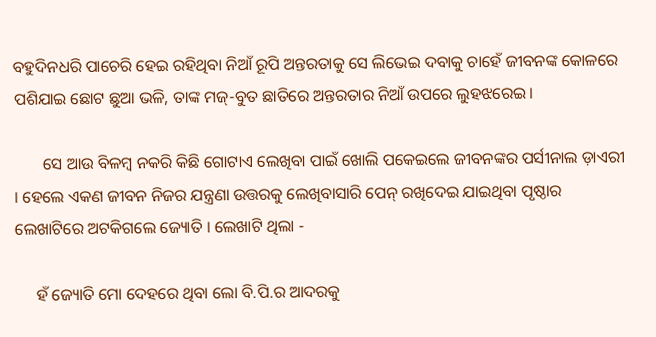ବହୁଦିନଧରି ପାଚେରି ହେଇ ରହିଥିବା ନିଆଁ ରୂପି ଅନ୍ତରତାକୁ ସେ ଲିଭେଇ ଦବାକୁ ଚାହେଁ ଜୀବନଙ୍କ କୋଳରେ ପଶିଯାଇ ଛୋଟ ଛୁଆ ଭଳି, ତାଙ୍କ ମଜ୍-ବୁତ ଛାତିରେ ଅନ୍ତରତାର ନିଆଁ ଉପରେ ଲୁହଝରେଇ ।

       ସେ ଆଉ ବିଳମ୍ବ ନକରି କିଛି ଗୋଟାଏ ଲେଖିବା ପାଇଁ ଖୋଲି ପକେଇଲେ ଜୀବନଙ୍କର ପର୍ସୀନାଲ ଡ଼ାଏରୀ । ହେଲେ ଏକଣ ଜୀବନ ନିଜର ଯନ୍ତ୍ରଣା ଉତ୍ତରକୁ ଲେଖିବାସାରି ପେନ୍ ରଖିଦେଇ ଯାଇଥିବା ପୃଷ୍ଠାର ଲେଖାଟିରେ ଅଟକିଗଲେ ଜ୍ୟୋତି । ଲେଖାଟି ଥିଲା -

     ହଁ ଜ୍ୟୋତି ମୋ ଦେହରେ ଥିବା ଲୋ ବି.ପି.ର ଆଦରକୁ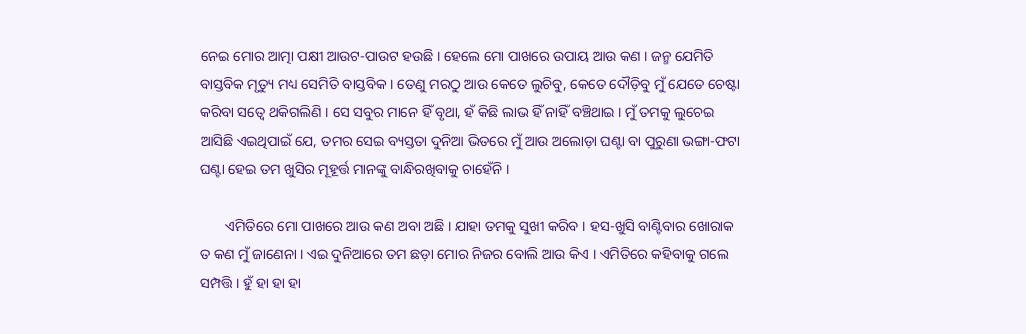ନେଇ ମୋର ଆତ୍ମା ପକ୍ଷୀ ଆଉଟ-ପାଉଟ ହଉଛି । ହେଲେ ମୋ ପାଖରେ ଉପାୟ ଆଉ କଣ । ଜନ୍ମ ଯେମିତି ବାସ୍ତବିକ ମୃତ୍ୟୁ ମଧ୍ୟ ସେମିତି ବାସ୍ତବିକ । ତେଣୁ ମରଠୁ ଆଉ କେତେ ଲୁଚିବୁ, କେତେ ଦୌଡ଼ିବୁ ମୁଁ ଯେତେ ଚେଷ୍ଟା କରିବା ସତ୍ୱେ ଥକିଗଲିଣି । ସେ ସବୁର ମାନେ ହିଁ ବୃଥା, ହଁ କିଛି ଲାଭ ହିଁ ନାହିଁ ବଞ୍ଚିଥାଇ । ମୁଁ ତମକୁ ଲୁଚେଇ ଆସିଛି ଏଇଥିପାଇଁ ଯେ, ତମର ସେଇ ବ୍ୟସ୍ତତା ଦୁନିଆ ଭିତରେ ମୁଁ ଆଉ ଅଲୋଡ଼ା ଘଣ୍ଟା ବା ପୁରୁଣା ଭଙ୍ଗା-ଫଟା ଘଣ୍ଟା ହେଇ ତମ ଖୁସିର ମୂହୂର୍ତ୍ତ ମାନଙ୍କୁ ବାନ୍ଧିରଖିବାକୁ ଚାହେଁନି ।

       ଏମିତିରେ ମୋ ପାଖରେ ଆଉ କଣ ଅବା ଅଛି । ଯାହା ତମକୁ ସୁଖୀ କରିବ । ହସ-ଖୁସି ବାଣ୍ଟିବାର ଖୋରାକ ତ କଣ ମୁଁ ଜାଣେନା । ଏଇ ଦୁନିଆରେ ତମ ଛଡ଼ା ମୋର ନିଜର ବୋଲି ଆଉ କିଏ । ଏମିତିରେ କହିବାକୁ ଗଲେ ସମ୍ପତ୍ତି । ହୁଁ ହା ହା ହା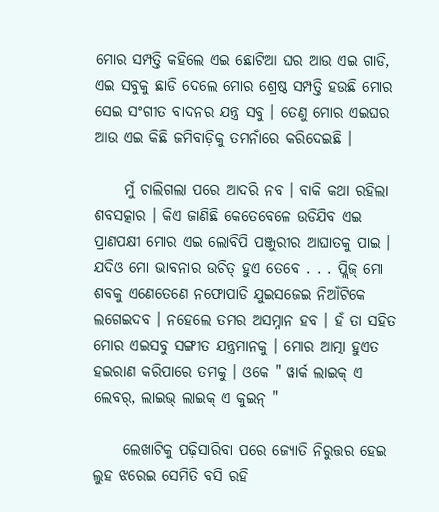ମୋର ସମ୍ପତ୍ତି କହିଲେ ଏଇ ଛୋଟିଆ ଘର ଆଉ ଏଇ ଗାଡି, ଏଇ ସବୁକୁ ଛାଡି ଦେଲେ ମୋର ଶ୍ରେଷ୍ଠ ସମ୍ପତ୍ତି ହଉଛି ମୋର ସେଇ ସଂଗୀତ ବାଦନର ଯନ୍ତ୍ର ସବୁ । ତେଣୁ ମୋର ଏଇଘର ଆଉ ଏଇ କିଛି ଜମିବାଡ଼ିକୁ ତମନାଁରେ କରିଦେଇଛି ।

     ମୁଁ ଚାଲିଗଲା ପରେ ଆଦରି ନବ । ବାକି କଥା ରହିଲା ଶବସତ୍କାର । କିଏ ଜାଣିଛି କେତେବେଳେ ଉଡିଯିବ ଏଇ ପ୍ରାଣପକ୍ଷୀ ମୋର ଏଇ ଲୋବିପି ପଞ୍ଜୁରୀର ଆଘାତକୁ ପାଇ । ଯଦିଓ ମୋ ଭାବନାର ଉଚିତ୍ ହୁଏ ତେବେ . . . ପ୍ଲିଜ୍ ମୋ ଶବକୁ ଏଣେତେଣେ ନଫୋପାଡି ଯୁଇସଜେଇ ନିଆଁଟିକେ ଲଗେଇଦବ । ନହେଲେ ତମର ଅସମ୍ନାନ ହବ । ହଁ ତା ସହିତ ମୋର ଏଇସବୁ ସଙ୍ଗୀତ ଯନ୍ତ୍ରମାନକୁ । ମୋର ଆତ୍ମା ହୁଏତ ହଇରାଣ କରିପାରେ ତମକୁ । ଓକେ " ୱାର୍କ ଲାଇକ୍ ଏ ଲେବର୍, ଲାଇଭ୍ ଲାଇକ୍ ଏ କୁଇନ୍ "

     ଲେଖାଟିକୁ ପଢ଼ିସାରିବା ପରେ ଜ୍ୟୋତି ନିରୁତ୍ତର ହେଇ ଲୁହ ଝରେଇ ସେମିତି ବସି ରହି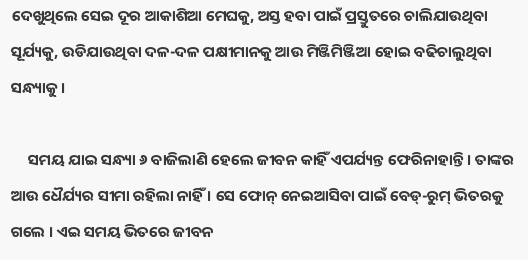ଦେଖୁଥିଲେ ସେଇ ଦୂର ଆକାଶିଆ ମେଘକୁ, ଅସ୍ତ ହବା ପାଇଁ ପ୍ରସ୍ତୁତରେ ଚାଲିଯାଉଥିବା ସୂର୍ଯ୍ୟକୁ, ଉଡିଯାଉଥିବା ଦଳ-ଦଳ ପକ୍ଷୀମାନକୁ ଆଉ ମିଞ୍ଜିମିଞ୍ଜିଆ ହୋଇ ବଢିଚାଲୁଥିବା ସନ୍ଧ୍ୟାକୁ ।

     ସମୟ ଯାଇ ସନ୍ଧ୍ୟା ୬ ବାଜିଲାଣି ହେଲେ ଜୀବନ କାହିଁ ଏପର୍ଯ୍ୟନ୍ତ ଫେରିନାହାନ୍ତି । ତାଙ୍କର ଆଉ ଧୈର୍ଯ୍ୟର ସୀମା ରହିଲା ନାହିଁ । ସେ ଫୋନ୍ ନେଇଆସିବା ପାଇଁ ବେଡ୍-ରୁମ୍ ଭିତରକୁ ଗଲେ । ଏଇ ସମୟ ଭିତରେ ଜୀବନ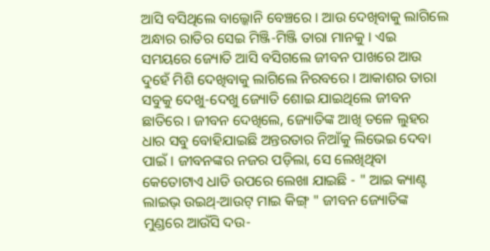ଆସି ବସିଥିଲେ ବାଲ୍କୋନି ବେଞ୍ଚରେ । ଆଉ ଦେଖିବାକୁ ଲାଗିଲେ ଅନ୍ଧାର ରାତିର ସେଇ ମିଞ୍ଜି-ମିଞ୍ଜି ତାରା ମାନକୁ । ଏଇ ସମୟରେ ଜ୍ୟୋତି ଆସି ବସିଗଲେ ଜୀବନ ପାଖରେ ଆଉ ଦୁହେଁ ମିଶି ଦେଖିବାକୁ ଲାଗିଲେ ନିରବରେ । ଆକାଶର ତାରା ସବୁକୁ ଦେଖୁ-ଦେଖୁ ଜ୍ୟୋତି ଶୋଇ ଯାଇଥିଲେ ଜୀବନ ଛାତିରେ । ଜୀବନ ଦେଖିଲେ, ଜ୍ୟୋତିଙ୍କ ଆଖି ତଳେ ଲୁହର ଧାର ସବୁ ବୋହିଯାଇଛି ଅନ୍ତରତାର ନିଆଁକୁ ଲିଭେଇ ଦେବା ପାଇଁ । ଜୀବନଙ୍କର ନଜର ପଡ଼ିଲା, ସେ ଲେଖିଥିବା କେତୋଟାଏ ଧାଡି ଉପରେ ଲେଖା ଯାଇଛି - " ଆଇ କ୍ୟାଣ୍ଟ ଲାଇଭ୍ ଉଇଥ୍-ଆଉଟ୍ ମାଇ କିଙ୍ଗ୍ " ଜୀବନ ଜ୍ୟୋତିଙ୍କ ମୁଣ୍ଡରେ ଆଉଁସି ଦଉ-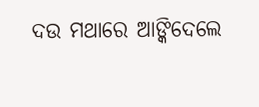ଦଉ ମଥାରେ ଆଙ୍କିଦେଲେ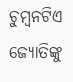ଚୁମ୍ବନଟିଏ ଜ୍ୟୋତିଙ୍କୁ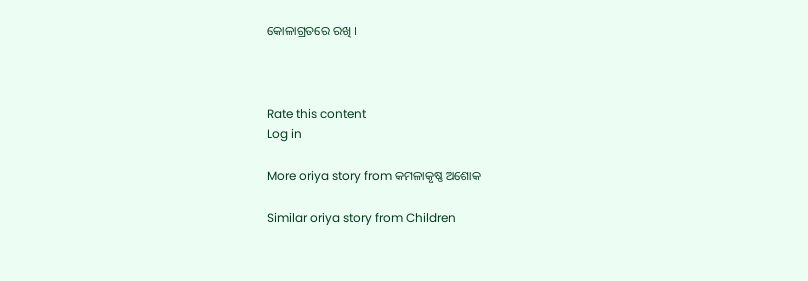କୋଳାଗ୍ରତରେ ରଖି ।



Rate this content
Log in

More oriya story from କମଳାକୃଷ୍ଣ ଅଶୋକ

Similar oriya story from Children